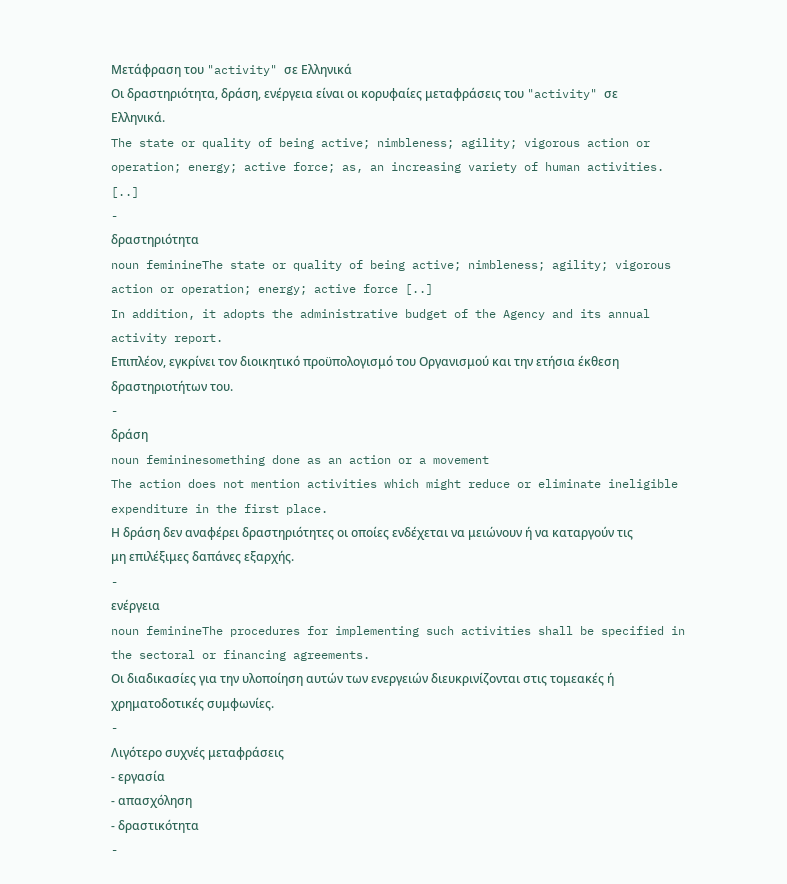Μετάφραση του "activity" σε Ελληνικά
Οι δραστηριότητα, δράση, ενέργεια είναι οι κορυφαίες μεταφράσεις του "activity" σε Ελληνικά.
The state or quality of being active; nimbleness; agility; vigorous action or operation; energy; active force; as, an increasing variety of human activities. [..]
-
δραστηριότητα
noun feminineThe state or quality of being active; nimbleness; agility; vigorous action or operation; energy; active force [..]
In addition, it adopts the administrative budget of the Agency and its annual activity report.
Επιπλέον, εγκρίνει τον διοικητικό προϋπολογισμό του Οργανισμού και την ετήσια έκθεση δραστηριοτήτων του.
-
δράση
noun femininesomething done as an action or a movement
The action does not mention activities which might reduce or eliminate ineligible expenditure in the first place.
Η δράση δεν αναφέρει δραστηριότητες οι οποίες ενδέχεται να μειώνουν ή να καταργούν τις μη επιλέξιμες δαπάνες εξαρχής.
-
ενέργεια
noun feminineThe procedures for implementing such activities shall be specified in the sectoral or financing agreements.
Οι διαδικασίες για την υλοποίηση αυτών των ενεργειών διευκρινίζονται στις τομεακές ή χρηματοδοτικές συμφωνίες.
-
Λιγότερο συχνές μεταφράσεις
- εργασία
- απασχόληση
- δραστικότητα
-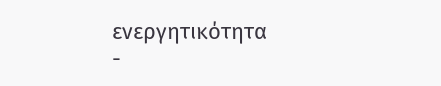ενεργητικότητα
-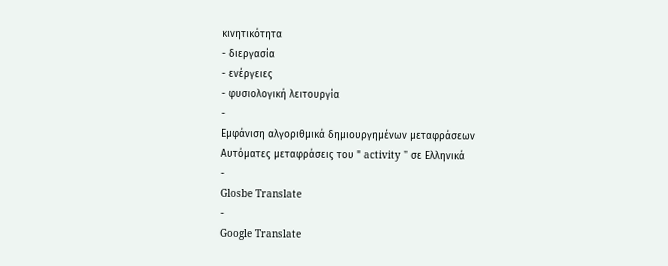κινητικότητα
- διεργασία
- ενέργειες
- φυσιολογική λειτουργία
-
Εμφάνιση αλγοριθμικά δημιουργημένων μεταφράσεων
Αυτόματες μεταφράσεις του " activity " σε Ελληνικά
-
Glosbe Translate
-
Google Translate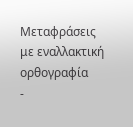Μεταφράσεις με εναλλακτική ορθογραφία
-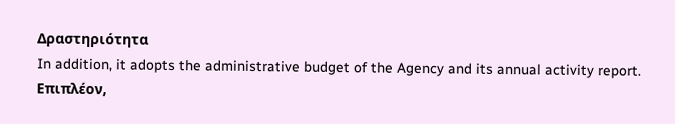Δραστηριότητα
In addition, it adopts the administrative budget of the Agency and its annual activity report.
Επιπλέον,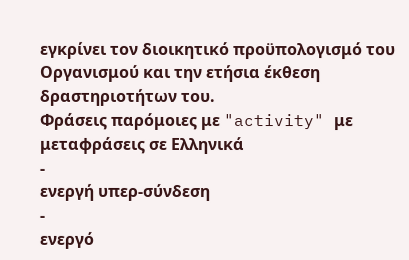εγκρίνει τον διοικητικό προϋπολογισμό του Οργανισμού και την ετήσια έκθεση δραστηριοτήτων του.
Φράσεις παρόμοιες με "activity" με μεταφράσεις σε Ελληνικά
-
ενεργή υπερ-σύνδεση
-
ενεργό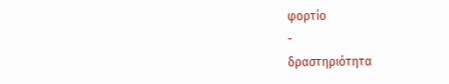φορτίο
-
δραστηριότητα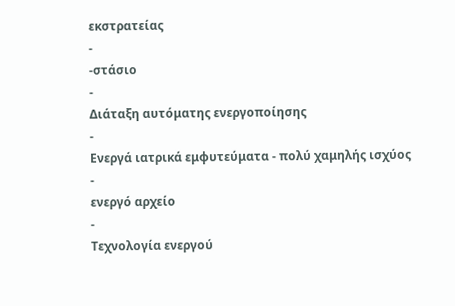εκστρατείας
-
-στάσιο
-
Διάταξη αυτόματης ενεργοποίησης
-
Ενεργά ιατρικά εμφυτεύματα - πολύ χαμηλής ισχύος
-
ενεργό αρχείο
-
Τεχνολογία ενεργού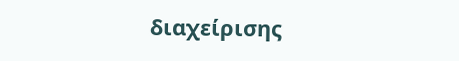διαχείρισης